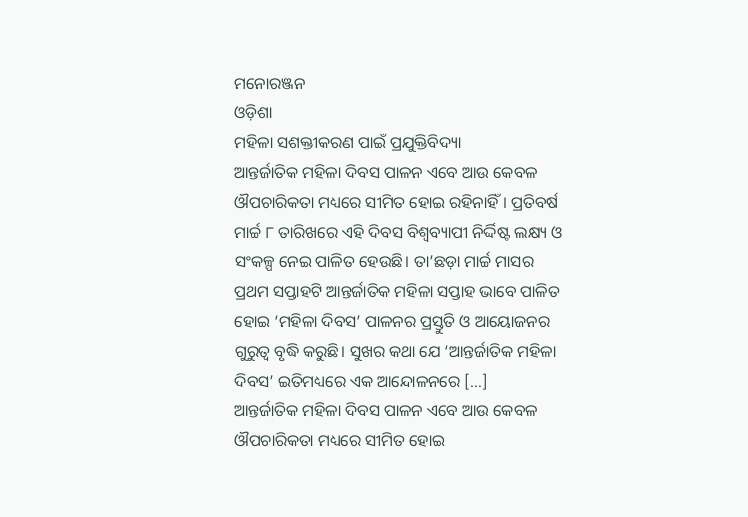ମନୋରଞ୍ଜନ
ଓଡ଼ିଶା
ମହିଳା ସଶକ୍ତୀକରଣ ପାଇଁ ପ୍ରଯୁକ୍ତିବିଦ୍ୟା
ଆନ୍ତର୍ଜାତିକ ମହିଳା ଦିବସ ପାଳନ ଏବେ ଆଉ କେବଳ ଔପଚାରିକତା ମଧ୍ୟରେ ସୀମିତ ହୋଇ ରହିନାହିଁ। ପ୍ରତିବର୍ଷ ମାର୍ଚ୍ଚ ୮ ତାରିଖରେ ଏହି ଦିବସ ବିଶ୍ୱବ୍ୟାପୀ ନିର୍ଦ୍ଦିଷ୍ଟ ଲକ୍ଷ୍ୟ ଓ ସଂକଳ୍ପ ନେଇ ପାଳିତ ହେଉଛି। ତା’ଛଡ଼ା ମାର୍ଚ୍ଚ ମାସର ପ୍ରଥମ ସପ୍ତାହଟି ଆନ୍ତର୍ଜାତିକ ମହିଳା ସପ୍ତାହ ଭାବେ ପାଳିତ ହୋଇ ‘ମହିଳା ଦିବସ’ ପାଳନର ପ୍ରସ୍ତୁତି ଓ ଆୟୋଜନର ଗୁରୁତ୍ୱ ବୃଦ୍ଧି କରୁଛି। ସୁଖର କଥା ଯେ ‘ଆନ୍ତର୍ଜାତିକ ମହିଳା ଦିବସ’ ଇତିମଧ୍ୟରେ ଏକ ଆନ୍ଦୋଳନରେ […]
ଆନ୍ତର୍ଜାତିକ ମହିଳା ଦିବସ ପାଳନ ଏବେ ଆଉ କେବଳ ଔପଚାରିକତା ମଧ୍ୟରେ ସୀମିତ ହୋଇ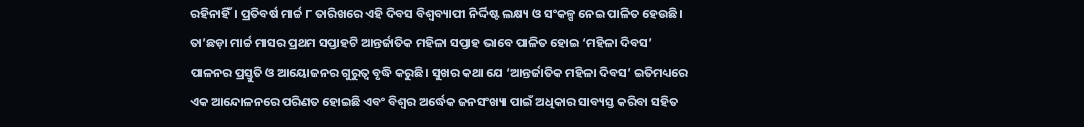ରହିନାହିଁ। ପ୍ରତିବର୍ଷ ମାର୍ଚ୍ଚ ୮ ତାରିଖରେ ଏହି ଦିବସ ବିଶ୍ୱବ୍ୟାପୀ ନିର୍ଦ୍ଦିଷ୍ଟ ଲକ୍ଷ୍ୟ ଓ ସଂକଳ୍ପ ନେଇ ପାଳିତ ହେଉଛି। ତା’ଛଡ଼ା ମାର୍ଚ୍ଚ ମାସର ପ୍ରଥମ ସପ୍ତାହଟି ଆନ୍ତର୍ଜାତିକ ମହିଳା ସପ୍ତାହ ଭାବେ ପାଳିତ ହୋଇ ‘ମହିଳା ଦିବସ’ ପାଳନର ପ୍ରସ୍ତୁତି ଓ ଆୟୋଜନର ଗୁରୁତ୍ୱ ବୃଦ୍ଧି କରୁଛି। ସୁଖର କଥା ଯେ ‘ଆନ୍ତର୍ଜାତିକ ମହିଳା ଦିବସ’ ଇତିମଧ୍ୟରେ ଏକ ଆନ୍ଦୋଳନରେ ପରିଣତ ହୋଇଛି ଏବଂ ବିଶ୍ୱର ଅର୍ଦ୍ଧେକ ଜନସଂଖ୍ୟା ପାଇଁ ଅଧିକାର ସାବ୍ୟସ୍ତ କରିବା ସହିତ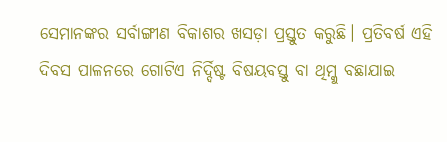ସେମାନଙ୍କର ସର୍ବାଙ୍ଗୀଣ ବିକାଶର ଖସଡ଼ା ପ୍ରସ୍ତୁତ କରୁଛି। ପ୍ରତିବର୍ଷ ଏହି ଦିବସ ପାଳନରେ ଗୋଟିଏ ନିର୍ଦ୍ଦିଷ୍ଟ ବିଷୟବସ୍ତୁ ବା ଥିମ୍କୁ ବଛାଯାଇ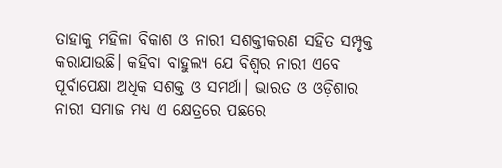ତାହାକୁ ମହିଳା ବିକାଶ ଓ ନାରୀ ସଶକ୍ତୀକରଣ ସହିତ ସମ୍ପୃକ୍ତ କରାଯାଉଛି। କହିବା ବାହୁଲ୍ୟ ଯେ ବିଶ୍ୱର ନାରୀ ଏବେ ପୂର୍ବାପେକ୍ଷା ଅଧିକ ସଶକ୍ତ ଓ ସମର୍ଥା। ଭାରତ ଓ ଓଡ଼ିଶାର ନାରୀ ସମାଜ ମଧ୍ୟ ଏ କ୍ଷେତ୍ରରେ ପଛରେ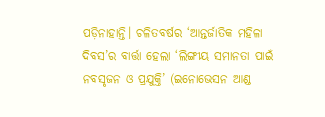ପଡ଼ିନାହାନ୍ତି। ଚଳିତବର୍ଷର ‘ଆନ୍ତର୍ଜାତିକ ମହିଳା ଦିବସ’ର ବାର୍ତ୍ତା ହେଲା ‘ଲିଙ୍ଗୀୟ ସମାନତା ପାଇଁ ନବସୃଜନ ଓ ପ୍ରଯୁକ୍ତି’ (ଇନୋଭେସନ ଆଣ୍ଡ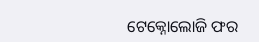ଟେକ୍ନୋଲୋଜି ଫର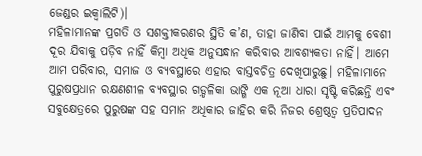ଜେଣ୍ଡର ଇକ୍ୱାଲିଟି)।
ମହିଳାମାନଙ୍କ ପ୍ରଗତି ଓ ସଶକ୍ତୀକରଣର ସ୍ଥିତି କ’ଣ, ତାହା ଜାଣିବା ପାଇଁ ଆମକୁ ବେଶୀ ଦୂର ଯିବାକୁ ପଡ଼ିବ ନାହିଁ କିମ୍ବା ଅଧିକ ଅନୁସନ୍ଧାନ କରିବାର ଆବଶ୍ୟକତା ନାହିଁ। ଆମେ ଆମ ପରିବାର, ସମାଜ ଓ ବ୍ୟବସ୍ଥାରେ ଏହାର ବାସ୍ତବଚିତ୍ର ଦେଖିପାରୁଛୁ। ମହିଳାମାନେ ପୁରୁଷପ୍ରଧାନ ରକ୍ଷଣଶୀଳ ବ୍ୟବସ୍ଥାର ଗଡ଼୍ଡଳିକା ଭାଙ୍ଗି ଏକ ନୂଆ ଧାରା ସୃଷ୍ଟି କରିଛନ୍ତି ଏବଂ ସବୁକ୍ଷେତ୍ରରେ ପୁରୁଷଙ୍କ ସହ ସମାନ ଅଧିକାର ଜାହିର କରି ନିଜର ଶ୍ରେଷ୍ଠତ୍ୱ ପ୍ରତିପାଦନ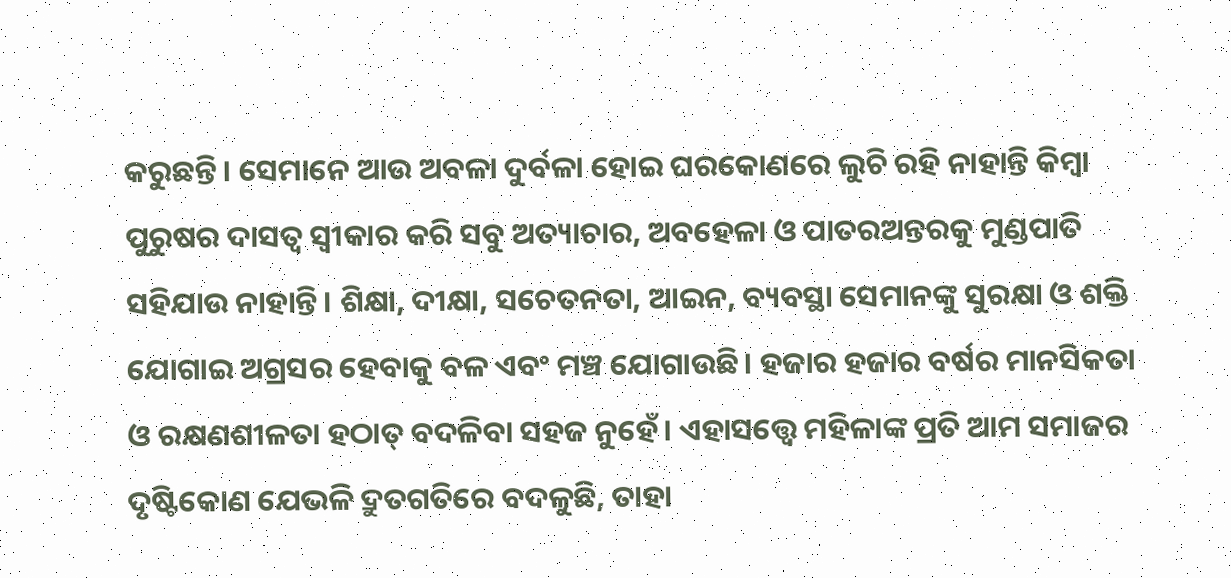କରୁଛନ୍ତି। ସେମାନେ ଆଉ ଅବଳା ଦୁର୍ବଳା ହୋଇ ଘରକୋଣରେ ଲୁଚି ରହି ନାହାନ୍ତି କିମ୍ବା ପୁରୁଷର ଦାସତ୍ୱ ସ୍ୱୀକାର କରି ସବୁ ଅତ୍ୟାଚାର, ଅବହେଳା ଓ ପାତରଅନ୍ତରକୁ ମୁଣ୍ଡପାତି ସହିଯାଉ ନାହାନ୍ତି। ଶିକ୍ଷା, ଦୀକ୍ଷା, ସଚେତନତା, ଆଇନ, ବ୍ୟବସ୍ଥା ସେମାନଙ୍କୁ ସୁରକ୍ଷା ଓ ଶକ୍ତି ଯୋଗାଇ ଅଗ୍ରସର ହେବାକୁ ବଳ ଏବଂ ମଞ୍ଚ ଯୋଗାଉଛି। ହଜାର ହଜାର ବର୍ଷର ମାନସିକତା ଓ ରକ୍ଷଣଶୀଳତା ହଠାତ୍ ବଦଳିବା ସହଜ ନୁହେଁ। ଏହାସତ୍ତ୍ବେ ମହିଳାଙ୍କ ପ୍ରତି ଆମ ସମାଜର ଦୃଷ୍ଟିକୋଣ ଯେଭଳି ଦ୍ରୁତଗତିରେ ବଦଳୁଛି, ତାହା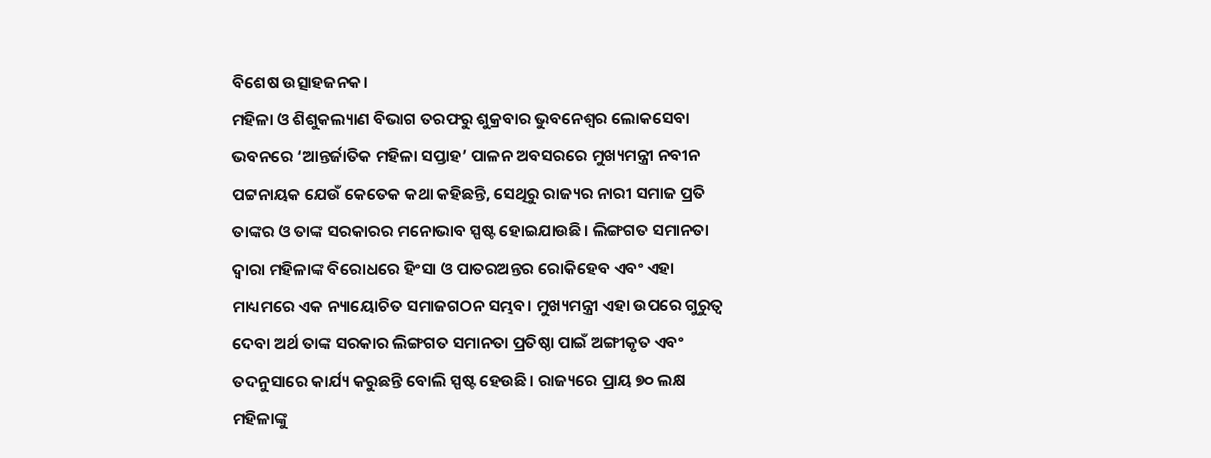ବିଶେଷ ଉତ୍ସାହଜନକ।
ମହିଳା ଓ ଶିଶୁକଲ୍ୟାଣ ବିଭାଗ ତରଫରୁ ଶୁକ୍ରବାର ଭୁବନେଶ୍ୱର ଲୋକସେବା ଭବନରେ ‘ଆନ୍ତର୍ଜାତିକ ମହିଳା ସପ୍ତାହ’ ପାଳନ ଅବସରରେ ମୁଖ୍ୟମନ୍ତ୍ରୀ ନବୀନ ପଟ୍ଟନାୟକ ଯେଉଁ କେତେକ କଥା କହିଛନ୍ତି, ସେଥିରୁ ରାଜ୍ୟର ନାରୀ ସମାଜ ପ୍ରତି ତାଙ୍କର ଓ ତାଙ୍କ ସରକାରର ମନୋଭାବ ସ୍ପଷ୍ଟ ହୋଇଯାଉଛି। ଲିଙ୍ଗଗତ ସମାନତା ଦ୍ୱାରା ମହିଳାଙ୍କ ବିରୋଧରେ ହିଂସା ଓ ପାତରଅନ୍ତର ରୋକିହେବ ଏବଂ ଏହା ମାଧ୍ୟମରେ ଏକ ନ୍ୟାୟୋଚିତ ସମାଜଗଠନ ସମ୍ଭବ। ମୁଖ୍ୟମନ୍ତ୍ରୀ ଏହା ଉପରେ ଗୁରୁତ୍ୱ ଦେବା ଅର୍ଥ ତାଙ୍କ ସରକାର ଲିଙ୍ଗଗତ ସମାନତା ପ୍ରତିଷ୍ଠା ପାଇଁ ଅଙ୍ଗୀକୃତ ଏବଂ ତଦନୁସାରେ କାର୍ଯ୍ୟ କରୁଛନ୍ତି ବୋଲି ସ୍ପଷ୍ଟ ହେଉଛି। ରାଜ୍ୟରେ ପ୍ରାୟ ୭୦ ଲକ୍ଷ ମହିଳାଙ୍କୁ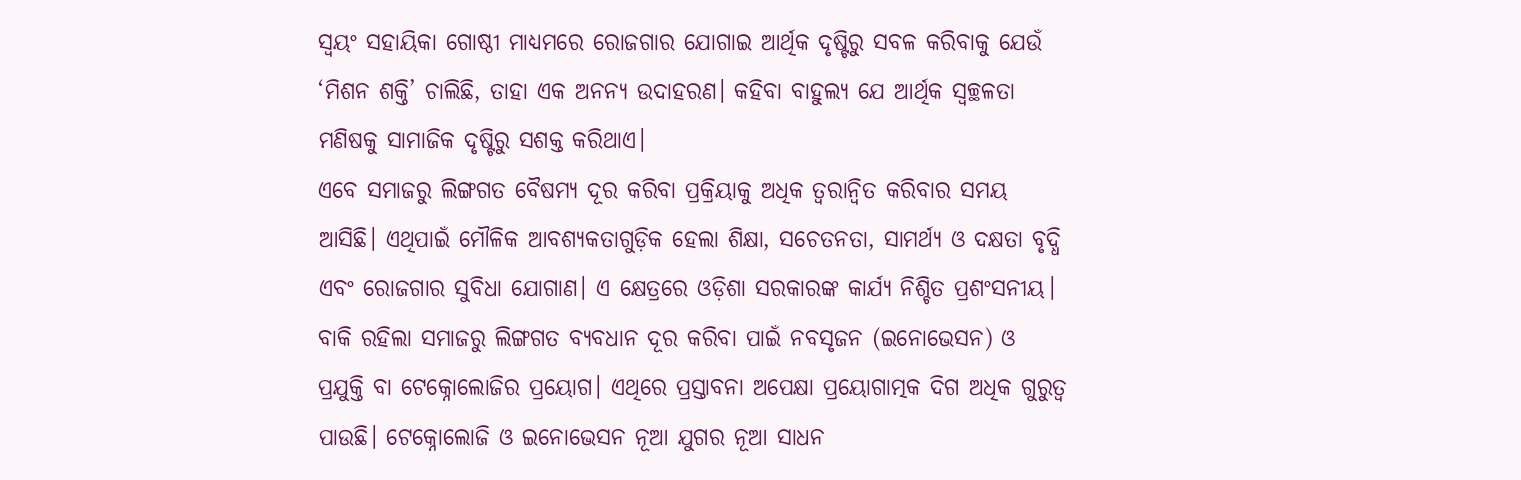ସ୍ୱୟଂ ସହାୟିକା ଗୋଷ୍ଠୀ ମାଧ୍ୟମରେ ରୋଜଗାର ଯୋଗାଇ ଆର୍ଥିକ ଦୃଷ୍ଟିରୁ ସବଳ କରିବାକୁ ଯେଉଁ ‘ମିଶନ ଶକ୍ତି’ ଚାଲିଛି, ତାହା ଏକ ଅନନ୍ୟ ଉଦାହରଣ। କହିବା ବାହୁଲ୍ୟ ଯେ ଆର୍ଥିକ ସ୍ୱଚ୍ଛଳତା ମଣିଷକୁ ସାମାଜିକ ଦୃଷ୍ଟିରୁ ସଶକ୍ତ କରିଥାଏ।
ଏବେ ସମାଜରୁ ଲିଙ୍ଗଗତ ବୈଷମ୍ୟ ଦୂର କରିବା ପ୍ରକ୍ରିୟାକୁ ଅଧିକ ତ୍ୱରାନ୍ୱିତ କରିବାର ସମୟ ଆସିଛି। ଏଥିପାଇଁ ମୌଳିକ ଆବଶ୍ୟକତାଗୁଡ଼ିକ ହେଲା ଶିକ୍ଷା, ସଚେତନତା, ସାମର୍ଥ୍ୟ ଓ ଦକ୍ଷତା ବୃଦ୍ଧି ଏବଂ ରୋଜଗାର ସୁବିଧା ଯୋଗାଣ। ଏ କ୍ଷେତ୍ରରେ ଓଡ଼ିଶା ସରକାରଙ୍କ କାର୍ଯ୍ୟ ନିଶ୍ଚିତ ପ୍ରଶଂସନୀୟ। ବାକି ରହିଲା ସମାଜରୁ ଲିଙ୍ଗଗତ ବ୍ୟବଧାନ ଦୂର କରିବା ପାଇଁ ନବସୃଜନ (ଇନୋଭେସନ) ଓ ପ୍ରଯୁକ୍ତି ବା ଟେକ୍ନୋଲୋଜିର ପ୍ରୟୋଗ। ଏଥିରେ ପ୍ରସ୍ତାବନା ଅପେକ୍ଷା ପ୍ରୟୋଗାତ୍ମକ ଦିଗ ଅଧିକ ଗୁରୁତ୍ୱ ପାଉଛି। ଟେକ୍ନୋଲୋଜି ଓ ଇନୋଭେସନ ନୂଆ ଯୁଗର ନୂଆ ସାଧନ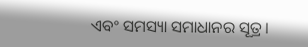ଏବଂ ସମସ୍ୟା ସମାଧାନର ସୂତ୍ର।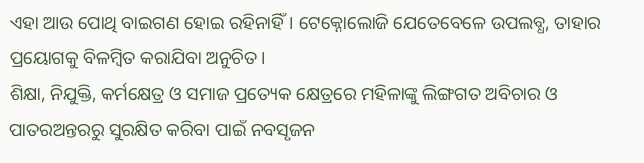ଏହା ଆଉ ପୋଥି ବାଇଗଣ ହୋଇ ରହିନାହିଁ। ଟେକ୍ନୋଲୋଜି ଯେତେବେଳେ ଉପଲବ୍ଧ, ତାହାର ପ୍ରୟୋଗକୁ ବିଳମ୍ବିତ କରାଯିବା ଅନୁଚିତ।
ଶିକ୍ଷା, ନିଯୁକ୍ତି, କର୍ମକ୍ଷେତ୍ର ଓ ସମାଜ ପ୍ରତ୍ୟେକ କ୍ଷେତ୍ରରେ ମହିଳାଙ୍କୁ ଲିଙ୍ଗଗତ ଅବିଚାର ଓ ପାତରଅନ୍ତରରୁ ସୁରକ୍ଷିତ କରିବା ପାଇଁ ନବସୃଜନ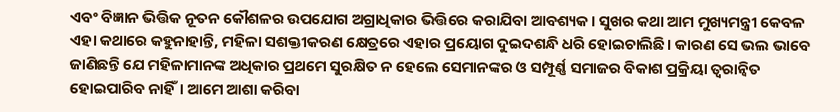ଏବଂ ବିଜ୍ଞାନ ଭିତ୍ତିକ ନୂତନ କୌଶଳର ଉପଯୋଗ ଅଗ୍ରାଧିକାର ଭିତ୍ତିରେ କରାଯିବା ଆବଶ୍ୟକ। ସୁଖର କଥା ଆମ ମୁଖ୍ୟମନ୍ତ୍ରୀ କେବଳ ଏହା କଥାରେ କହୁନାହାନ୍ତି, ମହିଳା ସଶକ୍ତୀକରଣ କ୍ଷେତ୍ରରେ ଏହାର ପ୍ରୟୋଗ ଦୁଇଦଶନ୍ଧି ଧରି ହୋଇଚାଲିଛି। କାରଣ ସେ ଭଲ ଭାବେ ଜାଣିଛନ୍ତି ଯେ ମହିଳାମାନଙ୍କ ଅଧିକାର ପ୍ରଥମେ ସୁରକ୍ଷିତ ନ ହେଲେ ସେମାନଙ୍କର ଓ ସମ୍ପୂର୍ଣ୍ଣ ସମାଜର ବିକାଶ ପ୍ରକ୍ରିୟା ତ୍ୱରାନ୍ୱିତ ହୋଇପାରିବ ନାହିଁ। ଆମେ ଆଶା କରିବା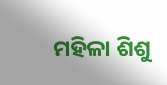ମହିଳା ଶିଶୁ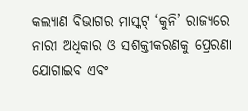କଲ୍ୟାଣ ବିଭାଗର ମାସ୍କଟ୍ ‘କୁନି’ ରାଜ୍ୟରେ ନାରୀ ଅଧିକାର ଓ ସଶକ୍ତୀକରଣକୁ ପ୍ରେରଣା ଯୋଗାଇବ ଏବଂ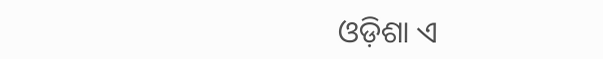ଓଡ଼ିଶା ଏ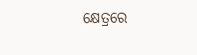କ୍ଷେତ୍ରରେ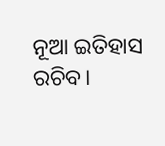ନୂଆ ଇତିହାସ ରଚିବ।